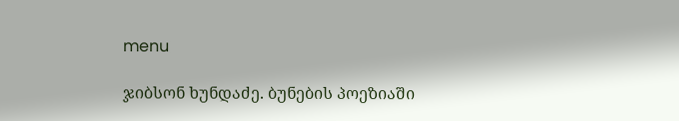menu

ჯიბსონ ხუნდაძე. ბუნების პოეზიაში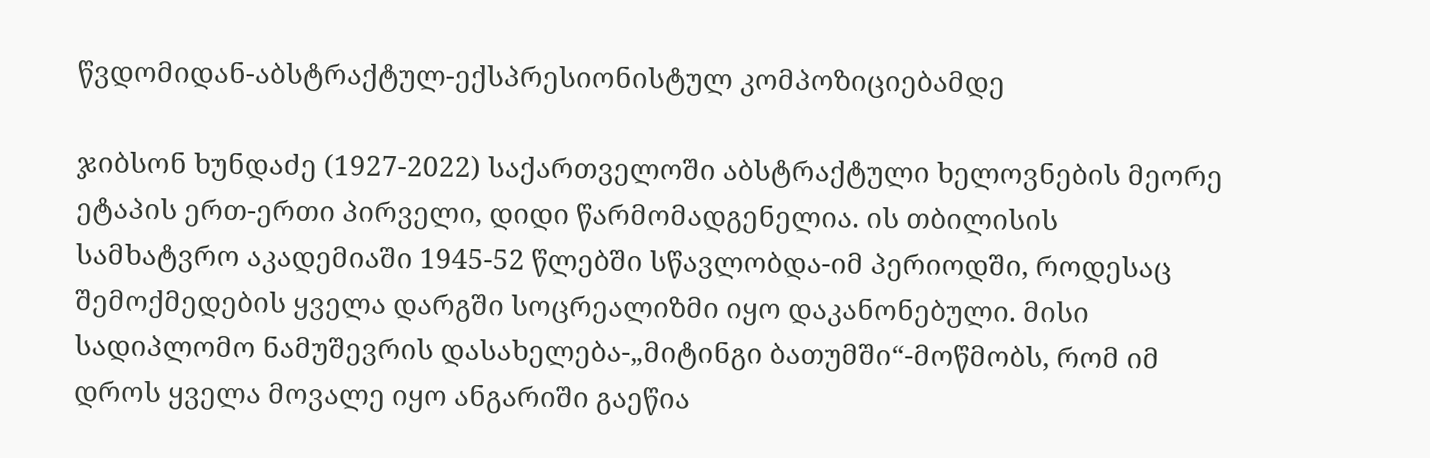წვდომიდან-აბსტრაქტულ-ექსპრესიონისტულ კომპოზიციებამდე

ჯიბსონ ხუნდაძე (1927-2022) საქართველოში აბსტრაქტული ხელოვნების მეორე ეტაპის ერთ-ერთი პირველი, დიდი წარმომადგენელია. ის თბილისის სამხატვრო აკადემიაში 1945-52 წლებში სწავლობდა-იმ პერიოდში, როდესაც შემოქმედების ყველა დარგში სოცრეალიზმი იყო დაკანონებული. მისი სადიპლომო ნამუშევრის დასახელება-„მიტინგი ბათუმში“-მოწმობს, რომ იმ დროს ყველა მოვალე იყო ანგარიში გაეწია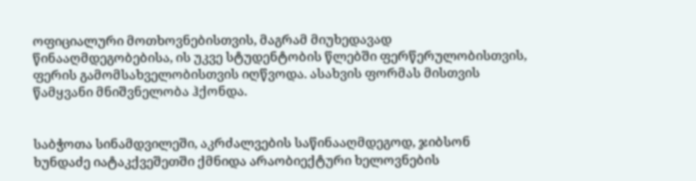ოფიციალური მოთხოვნებისთვის, მაგრამ მიუხედავად წინააღმდეგობებისა, ის უკვე სტუდენტობის წლებში ფერწერულობისთვის, ფერის გამომსახველობისთვის იღწვოდა. ასახვის ფორმას მისთვის წამყვანი მნიშვნელობა ჰქონდა.


საბჭოთა სინამდვილეში, აკრძალვების საწინააღმდეგოდ, ჯიბსონ ხუნდაძე იატაკქვეშეთში ქმნიდა არაობიექტური ხელოვნების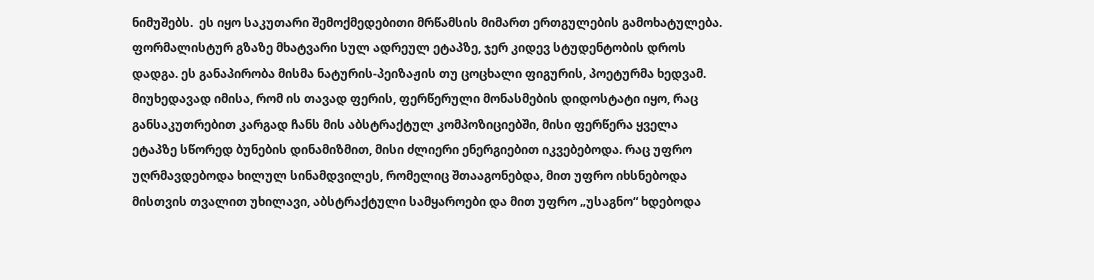ნიმუშებს.  ეს იყო საკუთარი შემოქმედებითი მრწამსის მიმართ ერთგულების გამოხატულება. ფორმალისტურ გზაზე მხატვარი სულ ადრეულ ეტაპზე, ჯერ კიდევ სტუდენტობის დროს დადგა. ეს განაპირობა მისმა ნატურის-პეიზაჟის თუ ცოცხალი ფიგურის, პოეტურმა ხედვამ. მიუხედავად იმისა, რომ ის თავად ფერის, ფერწერული მონასმების დიდოსტატი იყო, რაც განსაკუთრებით კარგად ჩანს მის აბსტრაქტულ კომპოზიციებში, მისი ფერწერა ყველა ეტაპზე სწორედ ბუნების დინამიზმით, მისი ძლიერი ენერგიებით იკვებებოდა. რაც უფრო უღრმავდებოდა ხილულ სინამდვილეს, რომელიც შთააგონებდა, მით უფრო იხსნებოდა მისთვის თვალით უხილავი, აბსტრაქტული სამყაროები და მით უფრო „უსაგნო“ ხდებოდა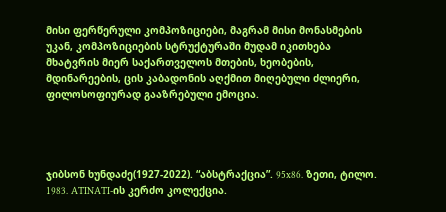მისი ფერწერული კომპოზიციები, მაგრამ მისი მონასმების უკან, კომპოზიციების სტრუქტურაში მუდამ იკითხება მხატვრის მიერ საქართველოს მთების, ხეობების, მდინარეების, ცის კაბადონის აღქმით მიღებული ძლიერი, ფილოსოფიურად გააზრებული ემოცია.




ჯიბსონ ხუნდაძე(1927-2022). “აბსტრაქცია”. 95x86. ზეთი, ტილო. 1983. ATINATI-ის კერძო კოლექცია.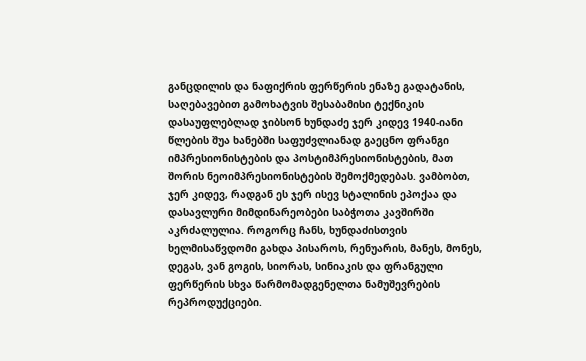განცდილის და ნაფიქრის ფერწერის ენაზე გადატანის, საღებავებით გამოხატვის შესაბამისი ტექნიკის დასაუფლებლად ჯიბსონ ხუნდაძე ჯერ კიდევ 1940-იანი წლების შუა ხანებში საფუძვლიანად გაეცნო ფრანგი იმპრესიონისტების და პოსტიმპრესიონისტების, მათ შორის ნეოიმპრესიონისტების შემოქმედებას. ვამბობთ, ჯერ კიდევ, რადგან ეს ჯერ ისევ სტალინის ეპოქაა და დასავლური მიმდინარეობები საბჭოთა კავშირში აკრძალულია. როგორც ჩანს, ხუნდაძისთვის ხელმისაწვდომი გახდა პისაროს, რენუარის, მანეს, მონეს, დეგას, ვან გოგის, სიორას, სინიაკის და ფრანგული ფერწერის სხვა წარმომადგენელთა ნამუშევრების რეპროდუქციები.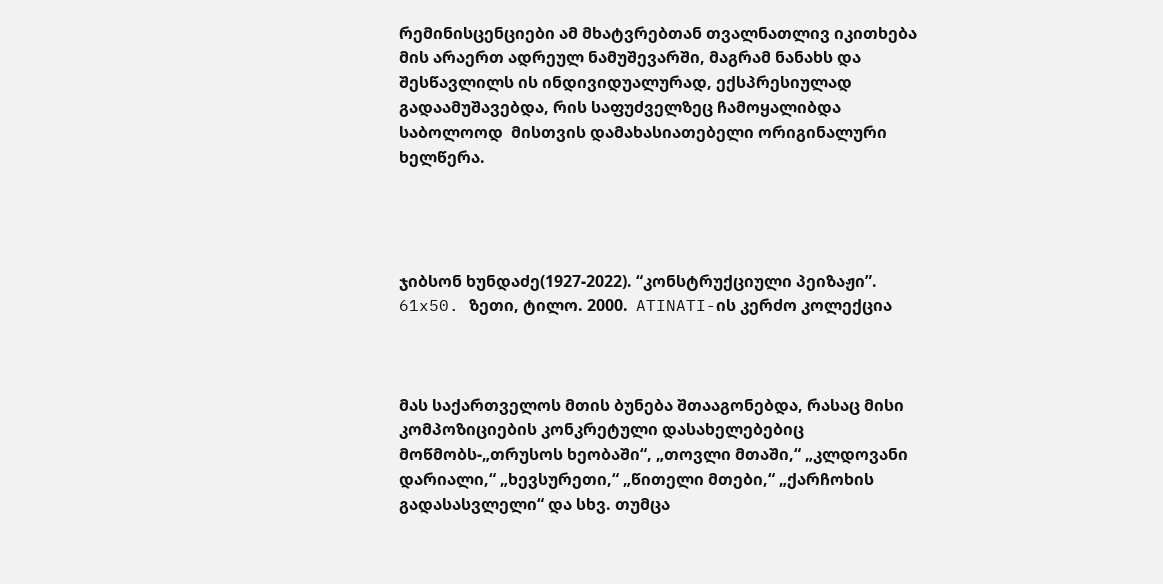რემინისცენციები ამ მხატვრებთან თვალნათლივ იკითხება მის არაერთ ადრეულ ნამუშევარში, მაგრამ ნანახს და შესწავლილს ის ინდივიდუალურად, ექსპრესიულად გადაამუშავებდა, რის საფუძველზეც ჩამოყალიბდა საბოლოოდ  მისთვის დამახასიათებელი ორიგინალური ხელწერა.




ჯიბსონ ხუნდაძე(1927-2022). “კონსტრუქციული პეიზაჟი”. 61x50. ზეთი, ტილო. 2000.  ATINATI-ის კერძო კოლექცია



მას საქართველოს მთის ბუნება შთააგონებდა, რასაც მისი კომპოზიციების კონკრეტული დასახელებებიც მოწმობს-„თრუსოს ხეობაში“, „თოვლი მთაში,“ „კლდოვანი დარიალი,“ „ხევსურეთი,“ „წითელი მთები,“ „ქარჩოხის გადასასვლელი“ და სხვ. თუმცა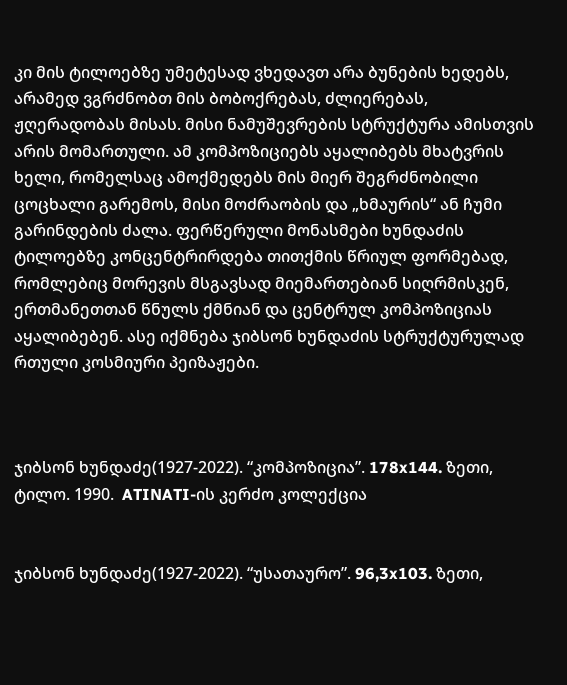კი მის ტილოებზე უმეტესად ვხედავთ არა ბუნების ხედებს, არამედ ვგრძნობთ მის ბობოქრებას, ძლიერებას, ჟღერადობას მისას. მისი ნამუშევრების სტრუქტურა ამისთვის არის მომართული. ამ კომპოზიციებს აყალიბებს მხატვრის ხელი, რომელსაც ამოქმედებს მის მიერ შეგრძნობილი ცოცხალი გარემოს, მისი მოძრაობის და „ხმაურის“ ან ჩუმი გარინდების ძალა. ფერწერული მონასმები ხუნდაძის ტილოებზე კონცენტრირდება თითქმის წრიულ ფორმებად, რომლებიც მორევის მსგავსად მიემართებიან სიღრმისკენ, ერთმანეთთან წნულს ქმნიან და ცენტრულ კომპოზიციას აყალიბებენ. ასე იქმნება ჯიბსონ ხუნდაძის სტრუქტურულად რთული კოსმიური პეიზაჟები.



ჯიბსონ ხუნდაძე(1927-2022). “კომპოზიცია”. 178x144. ზეთი, ტილო. 1990.  ATINATI-ის კერძო კოლექცია


ჯიბსონ ხუნდაძე(1927-2022). “უსათაურო”. 96,3x103. ზეთი,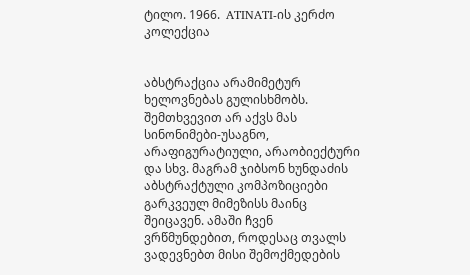ტილო. 1966.  ATINATI-ის კერძო კოლექცია


აბსტრაქცია არამიმეტურ ხელოვნებას გულისხმობს. შემთხვევით არ აქვს მას სინონიმები-უსაგნო, არაფიგურატიული, არაობიექტური და სხვ. მაგრამ ჯიბსონ ხუნდაძის აბსტრაქტული კომპოზიციები გარკვეულ მიმეზისს მაინც შეიცავენ. ამაში ჩვენ ვრწმუნდებით, როდესაც თვალს ვადევნებთ მისი შემოქმედების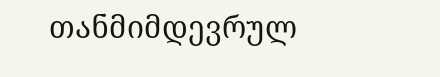თანმიმდევრულ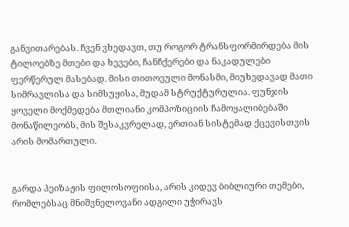განვითარებას. ჩვენ ვხედავთ, თუ როგორ ტრანსფორმირდება მის ტილოებზე მთები და ხევები, ჩანჩქერები და ნაკადულები ფერწერულ მასებად. მისი თითოეული მონასმი, მიუხედავად მათი სიმრავლისა და სიმსუყისა, მუდამ სტრუქტურულია. ფუნჯის ყოველი მოქმედება მთლიანი კომპოზიციის ჩამოყალიბებაში მონაწილეობს, მის შესაკვრელად, ერთიან სისტემად ქცევისთვის არის მომართული.


გარდა პეიზაჟის ფილოსოფიისა, არის კიდევ ბიბლიური თემები, რომლებსაც მნიშვნელოვანი ადგილი უჭირავს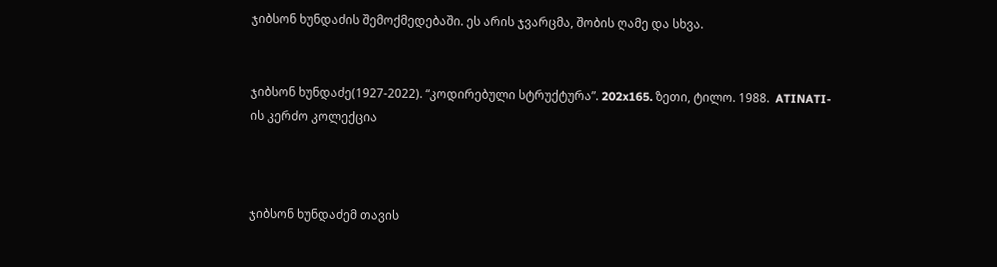ჯიბსონ ხუნდაძის შემოქმედებაში. ეს არის ჯვარცმა, შობის ღამე და სხვა.


ჯიბსონ ხუნდაძე(1927-2022). “კოდირებული სტრუქტურა”. 202x165. ზეთი, ტილო. 1988.  ATINATI-ის კერძო კოლექცია



ჯიბსონ ხუნდაძემ თავის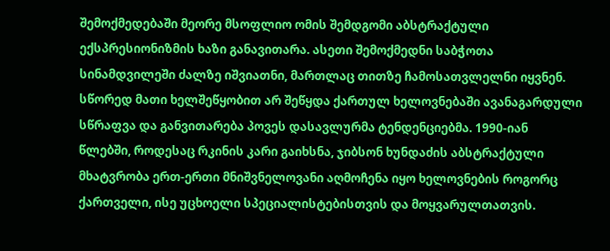შემოქმედებაში მეორე მსოფლიო ომის შემდგომი აბსტრაქტული ექსპრესიონიზმის ხაზი განავითარა. ასეთი შემოქმედნი საბჭოთა სინამდვილეში ძალზე იშვიათნი, მართლაც თითზე ჩამოსათვლელნი იყვნენ. სწორედ მათი ხელშეწყობით არ შეწყდა ქართულ ხელოვნებაში ავანაგარდული სწრაფვა და განვითარება პოვეს დასავლურმა ტენდენციებმა. 1990-იან წლებში, როდესაც რკინის კარი გაიხსნა, ჯიბსონ ხუნდაძის აბსტრაქტული მხატვრობა ერთ-ერთი მნიშვნელოვანი აღმოჩენა იყო ხელოვნების როგორც ქართველი, ისე უცხოელი სპეციალისტებისთვის და მოყვარულთათვის.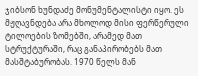ჯიბსონ ხუნდაძე მონუმენტალისტი იყო. ეს მჟღავნდება არა მხოლოდ მისი ფერწერული ტილოების ზომებში, არამედ მათ სტრუქტურაში, რაც განაპირობებს მათ მასშტაბურობას. 1970 წელს მან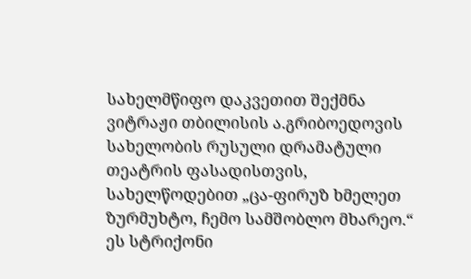სახელმწიფო დაკვეთით შექმნა ვიტრაჟი თბილისის ა.გრიბოედოვის სახელობის რუსული დრამატული თეატრის ფასადისთვის, სახელწოდებით „ცა-ფირუზ ხმელეთ ზურმუხტო, ჩემო სამშობლო მხარეო.“ ეს სტრიქონი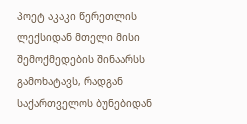პოეტ აკაკი წერეთლის ლექსიდან მთელი მისი შემოქმედების შინაარსს გამოხატავს, რადგან საქართველოს ბუნებიდან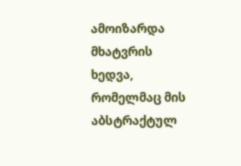ამოიზარდა მხატვრის ხედვა, რომელმაც მის აბსტრაქტულ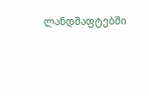ლანდშაფტებში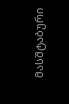მასშტაბური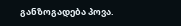განზოგადება პოვა.